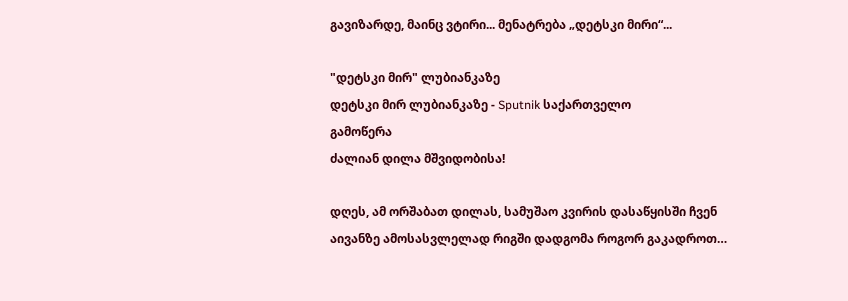გავიზარდე, მაინც ვტირი... მენატრება „დეტსკი მირი“...

"დეტსკი მირ" ლუბიანკაზე
დეტსკი მირ ლუბიანკაზე - Sputnik საქართველო
გამოწერა
ძალიან დილა მშვიდობისა!

დღეს, ამ ორშაბათ დილას, სამუშაო კვირის დასაწყისში ჩვენ აივანზე ამოსასვლელად რიგში დადგომა როგორ გაკადროთ…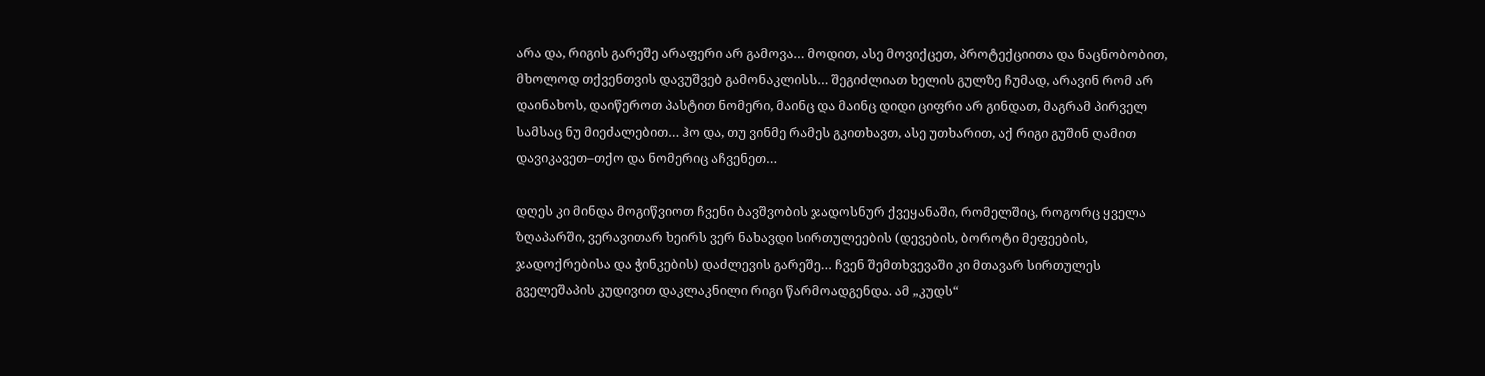არა და, რიგის გარეშე არაფერი არ გამოვა… მოდით, ასე მოვიქცეთ, პროტექციითა და ნაცნობობით, მხოლოდ თქვენთვის დავუშვებ გამონაკლისს… შეგიძლიათ ხელის გულზე ჩუმად, არავინ რომ არ დაინახოს, დაიწეროთ პასტით ნომერი, მაინც და მაინც დიდი ციფრი არ გინდათ, მაგრამ პირველ სამსაც ნუ მიეძალებით… ჰო და, თუ ვინმე რამეს გკითხავთ, ასე უთხარით, აქ რიგი გუშინ ღამით დავიკავეთ–თქო და ნომერიც აჩვენეთ…

დღეს კი მინდა მოგიწვიოთ ჩვენი ბავშვობის ჯადოსნურ ქვეყანაში, რომელშიც, როგორც ყველა ზღაპარში, ვერავითარ ხეირს ვერ ნახავდი სირთულეების (დევების, ბოროტი მეფეების, ჯადოქრებისა და ჭინკების) დაძლევის გარეშე… ჩვენ შემთხვევაში კი მთავარ სირთულეს გველეშაპის კუდივით დაკლაკნილი რიგი წარმოადგენდა. ამ „კუდს“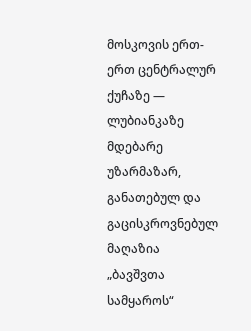მოსკოვის ერთ-ერთ ცენტრალურ ქუჩაზე — ლუბიანკაზე მდებარე უზარმაზარ, განათებულ და გაცისკროვნებულ მაღაზია „ბავშვთა სამყაროს“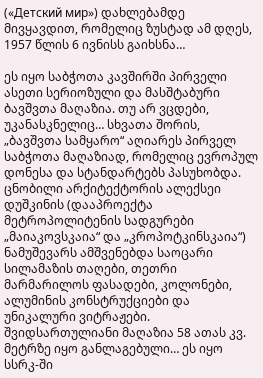(«Детский мир») დახლებამდე მივყავდით, რომელიც ზუსტად ამ დღეს, 1957 წლის 6 ივნისს გაიხსნა…

ეს იყო საბჭოთა კავშირში პირველი ასეთი სერიოზული და მასშტაბური ბავშვთა მაღაზია. თუ არ ვცდები, უკანასკნელიც… სხვათა შორის, „ბავშვთა სამყარო“ აღიარეს პირველ საბჭოთა მაღაზიად, რომელიც ევროპულ დონესა და სტანდარტებს პასუხობდა. ცნობილი არქიტექტორის ალექსეი დუშკინის (დააპროექტა მეტროპოლიტენის სადგურები „მაიაკოვსკაია“ და „კროპოტკინსკაია“) ნამუშევარს ამშვენებდა საოცარი სილამაზის თაღები, თეთრი მარმარილოს ფასადები, კოლონები, ალუმინის კონსტრუქციები და უნიკალური ვიტრაჟები. შვიდსართულიანი მაღაზია 58 ათას კვ. მეტრზე იყო განლაგებული… ეს იყო სსრკ-ში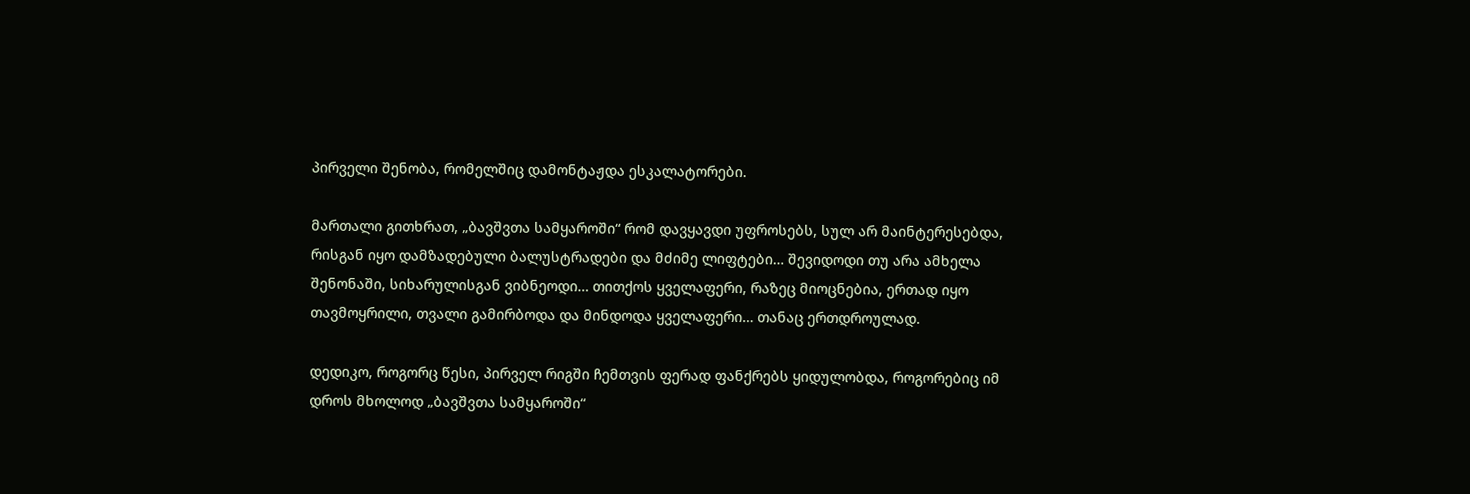პირველი შენობა, რომელშიც დამონტაჟდა ესკალატორები.

მართალი გითხრათ, „ბავშვთა სამყაროში“ რომ დავყავდი უფროსებს, სულ არ მაინტერესებდა, რისგან იყო დამზადებული ბალუსტრადები და მძიმე ლიფტები… შევიდოდი თუ არა ამხელა შენონაში, სიხარულისგან ვიბნეოდი… თითქოს ყველაფერი, რაზეც მიოცნებია, ერთად იყო თავმოყრილი, თვალი გამირბოდა და მინდოდა ყველაფერი… თანაც ერთდროულად.

დედიკო, როგორც წესი, პირველ რიგში ჩემთვის ფერად ფანქრებს ყიდულობდა, როგორებიც იმ დროს მხოლოდ „ბავშვთა სამყაროში“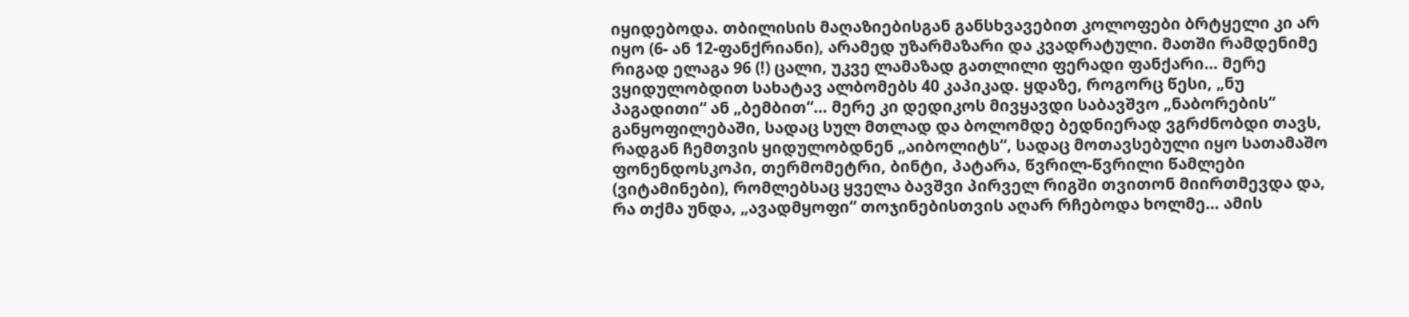იყიდებოდა. თბილისის მაღაზიებისგან განსხვავებით კოლოფები ბრტყელი კი არ იყო (6- ან 12-ფანქრიანი), არამედ უზარმაზარი და კვადრატული. მათში რამდენიმე რიგად ელაგა 96 (!) ცალი, უკვე ლამაზად გათლილი ფერადი ფანქარი… მერე ვყიდულობდით სახატავ ალბომებს 40 კაპიკად. ყდაზე, როგორც წესი, „ნუ პაგადითი“ ან „ბემბით“… მერე კი დედიკოს მივყავდი საბავშვო „ნაბორების“ განყოფილებაში, სადაც სულ მთლად და ბოლომდე ბედნიერად ვგრძნობდი თავს, რადგან ჩემთვის ყიდულობდნენ „აიბოლიტს“, სადაც მოთავსებული იყო სათამაშო ფონენდოსკოპი, თერმომეტრი, ბინტი, პატარა, წვრილ-წვრილი წამლები (ვიტამინები), რომლებსაც ყველა ბავშვი პირველ რიგში თვითონ მიირთმევდა და, რა თქმა უნდა, „ავადმყოფი“ თოჯინებისთვის აღარ რჩებოდა ხოლმე… ამის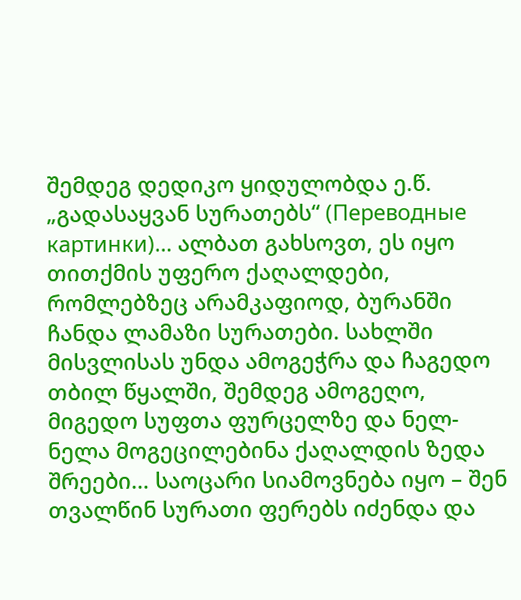შემდეგ დედიკო ყიდულობდა ე.წ. „გადასაყვან სურათებს“ (Переводные картинки)… ალბათ გახსოვთ, ეს იყო თითქმის უფერო ქაღალდები, რომლებზეც არამკაფიოდ, ბურანში ჩანდა ლამაზი სურათები. სახლში მისვლისას უნდა ამოგეჭრა და ჩაგედო თბილ წყალში, შემდეგ ამოგეღო, მიგედო სუფთა ფურცელზე და ნელ-ნელა მოგეცილებინა ქაღალდის ზედა შრეები… საოცარი სიამოვნება იყო – შენ თვალწინ სურათი ფერებს იძენდა და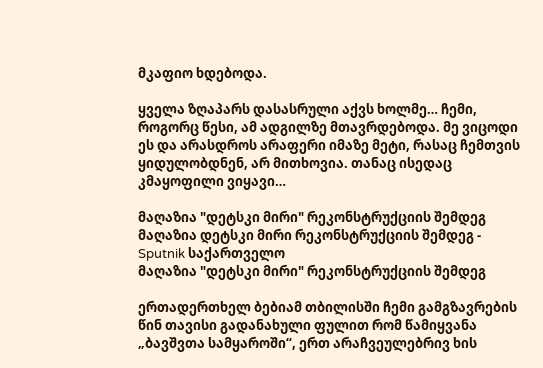მკაფიო ხდებოდა.

ყველა ზღაპარს დასასრული აქვს ხოლმე… ჩემი, როგორც წესი, ამ ადგილზე მთავრდებოდა. მე ვიცოდი ეს და არასდროს არაფერი იმაზე მეტი, რასაც ჩემთვის ყიდულობდნენ, არ მითხოვია. თანაც ისედაც კმაყოფილი ვიყავი…

მაღაზია "დეტსკი მირი" რეკონსტრუქციის შემდეგ
მაღაზია დეტსკი მირი რეკონსტრუქციის შემდეგ - Sputnik საქართველო
მაღაზია "დეტსკი მირი" რეკონსტრუქციის შემდეგ

ერთადერთხელ ბებიამ თბილისში ჩემი გამგზავრების წინ თავისი გადანახული ფულით რომ წამიყვანა „ბავშვთა სამყაროში“, ერთ არაჩვეულებრივ ხის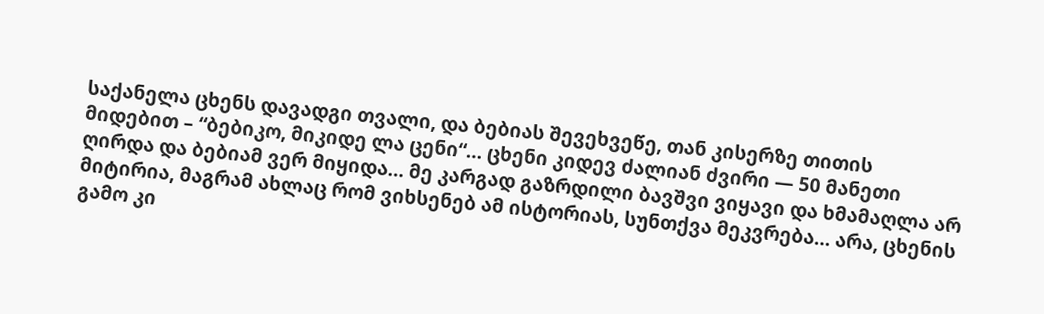საქანელა ცხენს დავადგი თვალი, და ბებიას შევეხვეწე, თან კისერზე თითის მიდებით – “ბებიკო, მიკიდე ლა ცენი“… ცხენი კიდევ ძალიან ძვირი — 50 მანეთი ღირდა და ბებიამ ვერ მიყიდა… მე კარგად გაზრდილი ბავშვი ვიყავი და ხმამაღლა არ მიტირია, მაგრამ ახლაც რომ ვიხსენებ ამ ისტორიას, სუნთქვა მეკვრება… არა, ცხენის გამო კი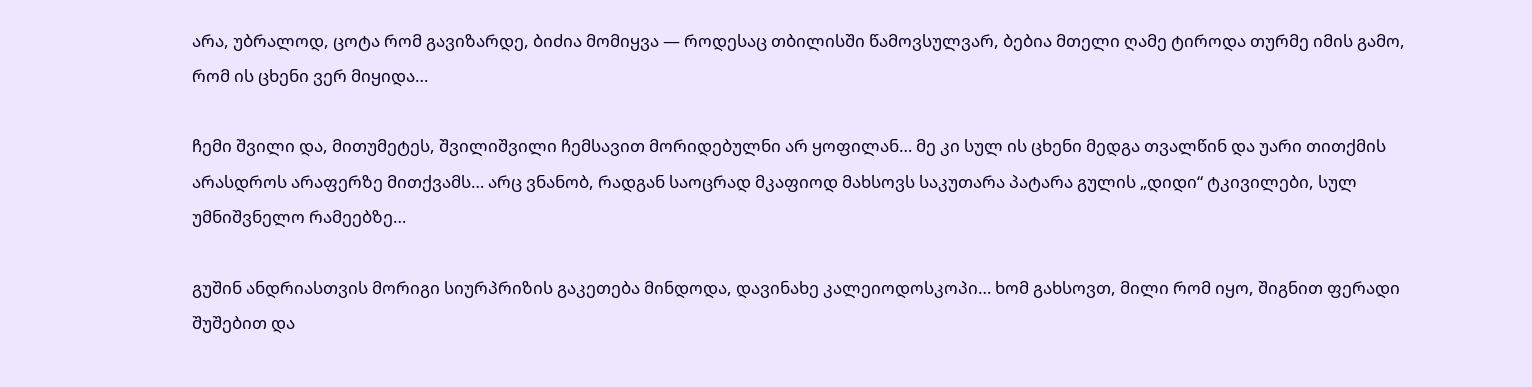არა, უბრალოდ, ცოტა რომ გავიზარდე, ბიძია მომიყვა — როდესაც თბილისში წამოვსულვარ, ბებია მთელი ღამე ტიროდა თურმე იმის გამო, რომ ის ცხენი ვერ მიყიდა…

ჩემი შვილი და, მითუმეტეს, შვილიშვილი ჩემსავით მორიდებულნი არ ყოფილან… მე კი სულ ის ცხენი მედგა თვალწინ და უარი თითქმის არასდროს არაფერზე მითქვამს… არც ვნანობ, რადგან საოცრად მკაფიოდ მახსოვს საკუთარა პატარა გულის „დიდი“ ტკივილები, სულ უმნიშვნელო რამეებზე…

გუშინ ანდრიასთვის მორიგი სიურპრიზის გაკეთება მინდოდა, დავინახე კალეიოდოსკოპი… ხომ გახსოვთ, მილი რომ იყო, შიგნით ფერადი შუშებით და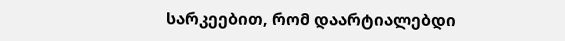სარკეებით, რომ დაარტიალებდი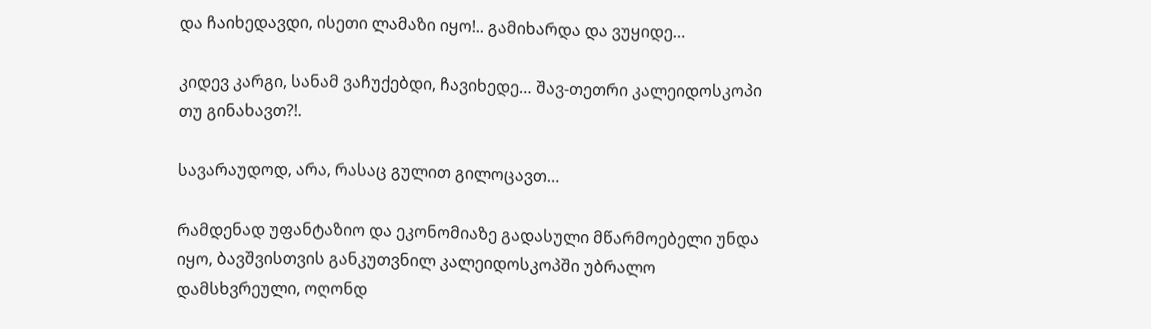და ჩაიხედავდი, ისეთი ლამაზი იყო!.. გამიხარდა და ვუყიდე…

კიდევ კარგი, სანამ ვაჩუქებდი, ჩავიხედე… შავ-თეთრი კალეიდოსკოპი თუ გინახავთ?!.

სავარაუდოდ, არა, რასაც გულით გილოცავთ…

რამდენად უფანტაზიო და ეკონომიაზე გადასული მწარმოებელი უნდა იყო, ბავშვისთვის განკუთვნილ კალეიდოსკოპში უბრალო დამსხვრეული, ოღონდ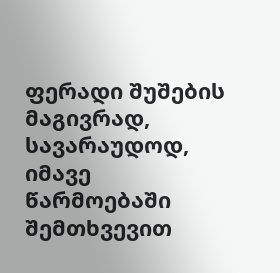ფერადი შუშების მაგივრად, სავარაუდოდ, იმავე წარმოებაში შემთხვევით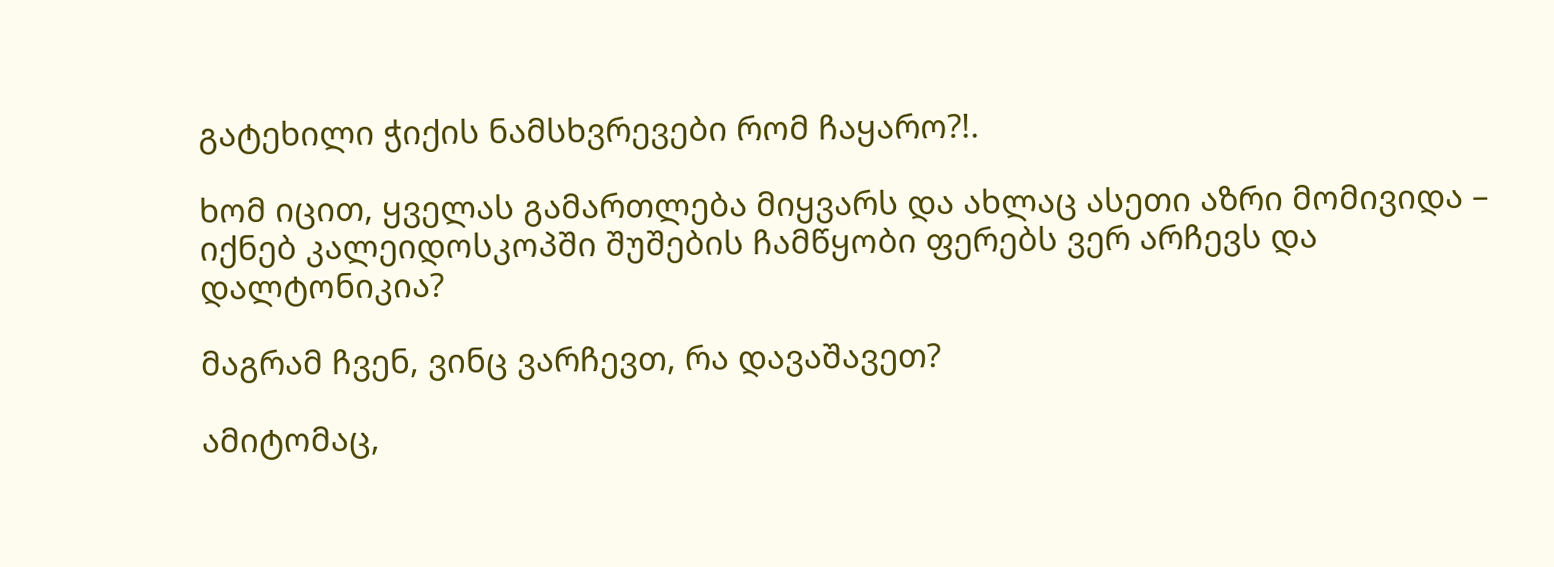გატეხილი ჭიქის ნამსხვრევები რომ ჩაყარო?!.

ხომ იცით, ყველას გამართლება მიყვარს და ახლაც ასეთი აზრი მომივიდა – იქნებ კალეიდოსკოპში შუშების ჩამწყობი ფერებს ვერ არჩევს და დალტონიკია?

მაგრამ ჩვენ, ვინც ვარჩევთ, რა დავაშავეთ?

ამიტომაც,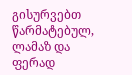გისურვებთ წარმატებულ, ლამაზ და ფერად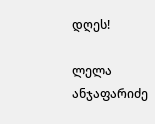დღეს!

ლელა ანჯაფარიძე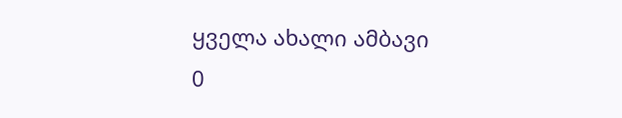ყველა ახალი ამბავი
0